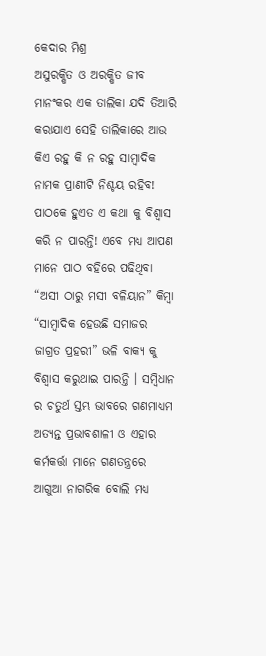କେଦାର ମିଶ୍ର
ଅସୁରକ୍ଷିତ ଓ ଅରକ୍ଷିତ ଜୀବ ମାନଂକର ଏକ ତାଲିକା ଯଦି ତିଆରି କରାଯାଏ ସେହି ତାଲିକାରେ ଆଉ କିଏ ରହୁ କି ନ ରହୁ ସାମ୍ବାଦିକ ନାମକ ପ୍ରାଣୀଟି ନିଶ୍ଚୟ ରହିବ! ପାଠକେ ହୁଏତ ଏ କଥା କୁ ବିଶ୍ବାସ କରି ନ ପାରନ୍ତି! ଏବେ ମଧ୍ୟ ଆପଣ ମାନେ ପାଠ ବହିରେ ପଢିଥିବା “ଅସୀ ଠାରୁ ମସୀ ବଳିୟାନ” କିମ୍ବା “ସାମ୍ବାଦିକ ହେଉଛି ସମାଜର ଜାଗ୍ରତ ପ୍ରହରୀ” ଭଳି ବାକ୍ୟ କୁ ବିଶ୍ବାସ କରୁଥାଇ ପାରନ୍ତି । ସମ୍ବିଧାନ ର ଚତୁର୍ଥ ସ୍ତମ୍ଭ ଭାବରେ ଗଣମାଧ୍ୟମ ଅତ୍ୟନ୍ତ ପ୍ରଭାବଶାଳୀ ଓ ଏହାର କର୍ମକର୍ତ୍ତା ମାନେ ଗଣତନ୍ତ୍ରରେ ଆଗୁଆ ନାଗରିକ ବୋଲି ମଧ୍ୟ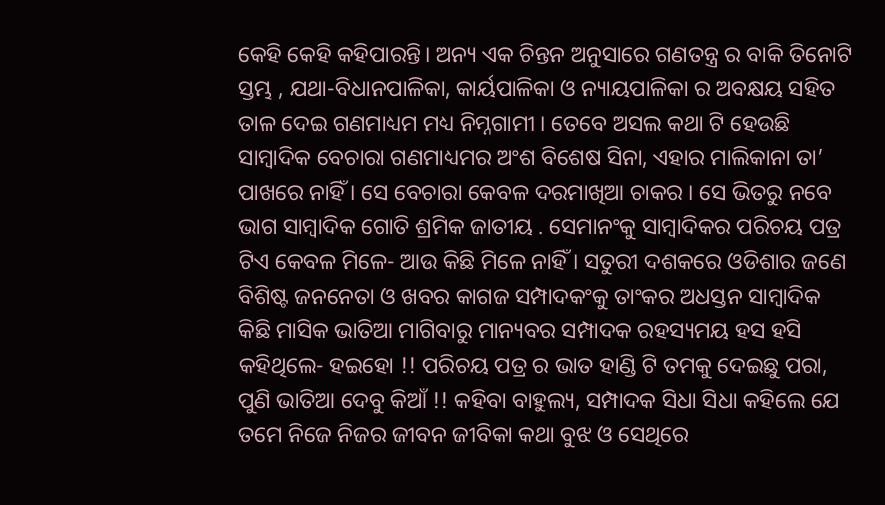କେହି କେହି କହିପାରନ୍ତି। ଅନ୍ୟ ଏକ ଚିନ୍ତନ ଅନୁସାରେ ଗଣତନ୍ତ୍ର ର ବାକି ତିନୋଟି ସ୍ତମ୍ଭ , ଯଥା-ବିଧାନପାଳିକା, କାର୍ୟପାଳିକା ଓ ନ୍ୟାୟପାଳିକା ର ଅବକ୍ଷୟ ସହିତ ତାଳ ଦେଇ ଗଣମାଧ୍ୟମ ମଧ୍ୟ ନିମ୍ନଗାମୀ । ତେବେ ଅସଲ କଥା ଟି ହେଉଛି ସାମ୍ବାଦିକ ବେଚାରା ଗଣମାଧ୍ୟମର ଅଂଶ ବିଶେଷ ସିନା, ଏହାର ମାଲିକାନା ତା’ ପାଖରେ ନାହିଁ । ସେ ବେଚାରା କେବଳ ଦରମାଖିଆ ଚାକର । ସେ ଭିତରୁ ନବେ ଭାଗ ସାମ୍ବାଦିକ ଗୋତି ଶ୍ରମିକ ଜାତୀୟ . ସେମାନଂକୁ ସାମ୍ବାଦିକର ପରିଚୟ ପତ୍ର ଟିଏ କେବଳ ମିଳେ- ଆଉ କିଛି ମିଳେ ନାହିଁ । ସତୁରୀ ଦଶକରେ ଓଡିଶାର ଜଣେ ବିଶିଷ୍ଟ ଜନନେତା ଓ ଖବର କାଗଜ ସମ୍ପାଦକଂକୁ ତାଂକର ଅଧସ୍ତନ ସାମ୍ବାଦିକ କିଛି ମାସିକ ଭାତିଆ ମାଗିବାରୁ ମାନ୍ୟବର ସମ୍ପାଦକ ରହସ୍ୟମୟ ହସ ହସି କହିଥିଲେ- ହଇହୋ !! ପରିଚୟ ପତ୍ର ର ଭାତ ହାଣ୍ଡି ଟି ତମକୁ ଦେଇଛୁ ପରା, ପୁଣି ଭାତିଆ ଦେବୁ କିଆଁ !! କହିବା ବାହୁଲ୍ୟ, ସମ୍ପାଦକ ସିଧା ସିଧା କହିଲେ ଯେ ତମେ ନିଜେ ନିଜର ଜୀବନ ଜୀବିକା କଥା ବୁଝ ଓ ସେଥିରେ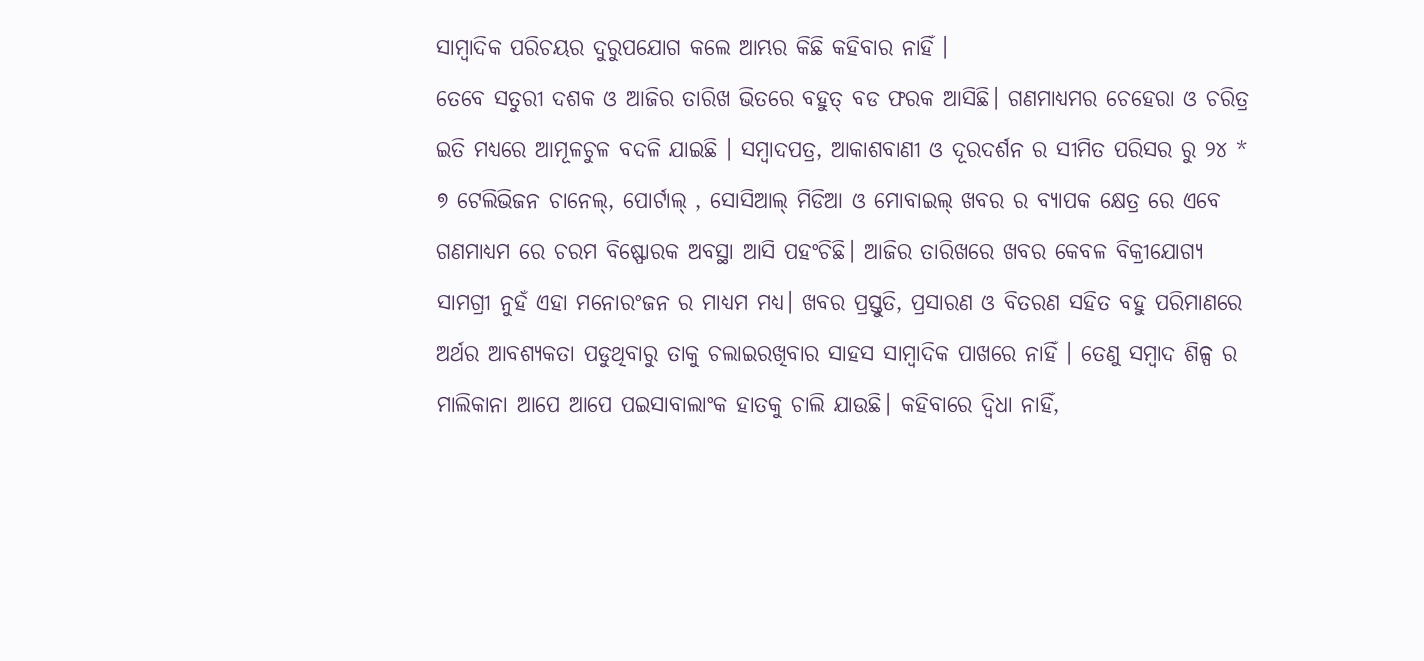ସାମ୍ବାଦିକ ପରିଚୟର ଦୁରୁପଯୋଗ କଲେ ଆମ୍ଭର କିଛି କହିବାର ନାହିଁ ।
ତେବେ ସତୁରୀ ଦଶକ ଓ ଆଜିର ତାରିଖ ଭିତରେ ବହୁତ୍ ବଡ ଫରକ ଆସିଛି। ଗଣମାଧ୍ୟମର ଚେହେରା ଓ ଚରିତ୍ର ଇତି ମଧ୍ୟରେ ଆମୂଳଚୁଳ ବଦଳି ଯାଇଛି । ସମ୍ବାଦପତ୍ର, ଆକାଶବାଣୀ ଓ ଦୂରଦର୍ଶନ ର ସୀମିତ ପରିସର ରୁ ୨୪ * ୭ ଟେଲିଭିଜନ ଚାନେଲ୍, ପୋର୍ଟାଲ୍ , ସୋସିଆଲ୍ ମିଡିଆ ଓ ମୋବାଇଲ୍ ଖବର ର ବ୍ୟାପକ କ୍ଷେତ୍ର ରେ ଏବେ ଗଣମାଧ୍ୟମ ରେ ଚରମ ବିଷ୍ଫୋରକ ଅବସ୍ଥା ଆସି ପହଂଚିଛି। ଆଜିର ତାରିଖରେ ଖବର କେବଳ ବିକ୍ରୀଯୋଗ୍ୟ ସାମଗ୍ରୀ ନୁହଁ ଏହା ମନୋରଂଜନ ର ମାଧ୍ୟମ ମଧ୍ୟ। ଖବର ପ୍ରସ୍ତୁତି, ପ୍ରସାରଣ ଓ ବିତରଣ ସହିତ ବହୁ ପରିମାଣରେ ଅର୍ଥର ଆବଶ୍ୟକତା ପଡୁଥିବାରୁ ତାକୁ ଚଲାଇରଖିବାର ସାହସ ସାମ୍ବାଦିକ ପାଖରେ ନାହିଁ । ତେଣୁ ସମ୍ବାଦ ଶିଳ୍ପ ର ମାଲିକାନା ଆପେ ଆପେ ପଇସାବାଲାଂକ ହାତକୁ ଚାଲି ଯାଉଛି। କହିବାରେ ଦ୍ବିଧା ନାହିଁ,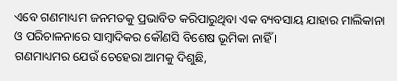ଏବେ ଗଣମାଧ୍ୟମ ଜନମତକୁ ପ୍ରଭାବିତ କରିପାରୁଥିବା ଏକ ବ୍ୟବସାୟ ଯାହାର ମାଲିକାନା ଓ ପରିଚାଳନାରେ ସାମ୍ବାଦିକର କୌଣସି ବିଶେଷ ଭୂମିକା ନାହିଁ ।
ଗଣମାଧ୍ୟମର ଯେଉଁ ଚେହେରା ଆମକୁ ଦିଶୁଛି,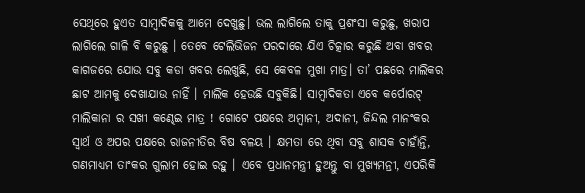ସେଥିରେ ହୁଏତ ସାମ୍ବାଦିକକୁ ଆମେ ଦେଖୁଛୁ। ଭଲ ଲାଗିଲେ ତାକୁ ପ୍ରଶଂସା କରୁଛୁ, ଖରାପ ଲାଗିଲେ ଗାଳି ବି କରୁଛୁ । ତେବେ ଟେଲିଭିଜନ ପରଦାରେ ଯିଏ ଚିତ୍କାର କରୁଛି ଅବା ଖବର କାଗଜରେ ଯୋଉ ସବୁ କଡା ଖବର ଲେଖୁଛି, ସେ କେବଳ ମୁଖା ମାତ୍ର। ତା’ ପଛରେ ମାଲିକର ଛାଟ ଆମକୁ ଦେଖାଯାଉ ନାହିଁ । ମାଲିକ ହେଉଛି ସବୁକିଛି। ସାମ୍ବାଦିକତା ଏବେ କର୍ପୋରଟ୍ ମାଲିକାନା ର ସଖୀ କଣ୍ଢେଇ ମାତ୍ର ! ଗୋଟେ ପକ୍ଷରେ ଅମ୍ବାନୀ, ଅଦାନୀ, ଜିନ୍ଦଲ ମାନଂକର ସ୍ବାର୍ଥ ଓ ଅପର ପକ୍ଷରେ ରାଜନୀତିର ବିଷ ବଳୟ । କ୍ଷମତା ରେ ଥିବା ସବୁ ଶାସକ ଚାହାଁନ୍ତି, ଗଣମାଧ୍ୟମ ତାଂକର ଗୁଲାମ ହୋଇ ରହୁ । ଏବେ ପ୍ରଧାନମନ୍ତ୍ରୀ ହୁଅନ୍ତୁ ବା ମୁଖ୍ୟମନ୍ରୀ, ଏପରିକି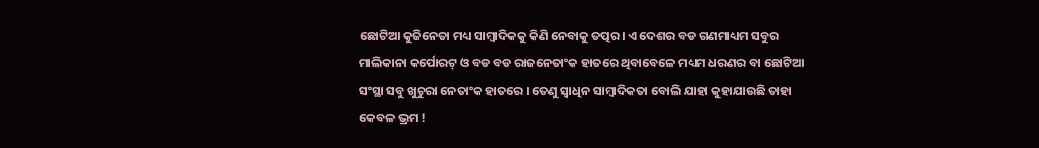ଛୋଟିଆ କୁଜିନେତା ମଧ୍ୟ ସାମ୍ବାଦିକକୁ କିଣି ନେବାକୁ ତତ୍ପର। ଏ ଦେଶର ବଡ ଗଣମାଧ୍ୟମ ସବୁର ମାଲିକାନା କର୍ପୋରଟ୍ ଓ ବଡ ବଡ ରାଜନେତାଂକ ହାତରେ ଥିବାବେଳେ ମଧ୍ୟମ ଧରଣର ବା ଛୋଟିଆ ସଂସ୍ଥା ସବୁ ଖୁଚୁରା ନେତାଂକ ହାତରେ । ତେଣୁ ସ୍ବାଧିନ ସାମ୍ବାଦିକତା ବୋଲି ଯାହା କୁହାଯାଉଛି ତାହା କେବଳ ଭ୍ରମ !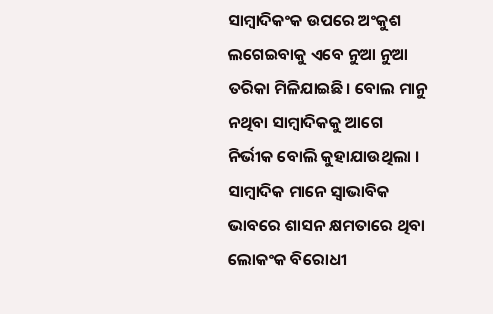ସାମ୍ବାଦିକଂକ ଉପରେ ଅଂକୁଶ ଲଗେଇବାକୁ ଏବେ ନୁଆ ନୁଆ ତରିକା ମିଳିଯାଇଛି। ବୋଲ ମାନୁ ନଥିବା ସାମ୍ବାଦିକକୁ ଆଗେ ନିର୍ଭୀକ ବୋଲି କୁହାଯାଉଥିଲା । ସାମ୍ବାଦିକ ମାନେ ସ୍ବାଭାବିକ ଭାବରେ ଶାସନ କ୍ଷମତାରେ ଥିବା ଲୋକଂକ ବିରୋଧୀ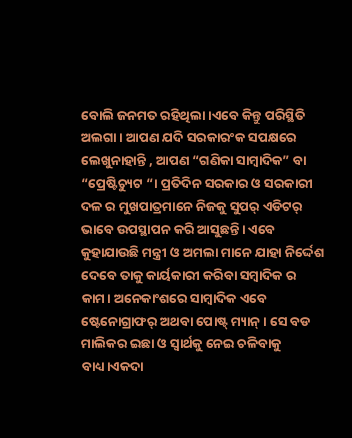ବୋଲି ଜନମତ ରହିଥିଲା।ଏବେ କିନ୍ତୁ ପରିସ୍ଥିତି ଅଲଗା । ଆପଣ ଯଦି ସରକାରଂକ ସପକ୍ଷରେ ଲେଖୁନାହାନ୍ତି , ଆପଣ “ଗଣିକା ସାମ୍ବାଦିକ” ବା “ପ୍ରେଷ୍ଟିଚ୍ୟୁଟ “। ପ୍ରତିଦିନ ସରକାର ଓ ସରକାରୀ ଦଳ ର ମୁଖପାତ୍ରମାନେ ନିଜକୁ ସୁପର୍ ଏଡିଟର୍ ଭାବେ ଉପସ୍ଥାପନ କରି ଆସୁଛନ୍ତି। ଏବେ କୁହାଯାଉଛି ମନ୍ତ୍ରୀ ଓ ଅମଲା ମାନେ ଯାହା ନିର୍ଦ୍ଦେଶ ଦେବେ ତାକୁ କାର୍ୟକାରୀ କରିବା ସମ୍ବାଦିକ ର କାମ। ଅନେକାଂଶରେ ସାମ୍ବାଦିକ ଏବେ ଷ୍ଟେନୋଗ୍ରାଫର୍ ଅଥବା ପୋଷ୍ଟ୍ ମ୍ୟାନ୍ । ସେ ବଡ ମାଲିକର ଇଛା ଓ ସ୍ବାର୍ଥକୁ ନେଇ ଚଳିବାକୁ ବାଧ୍ୟ।ଏକଦା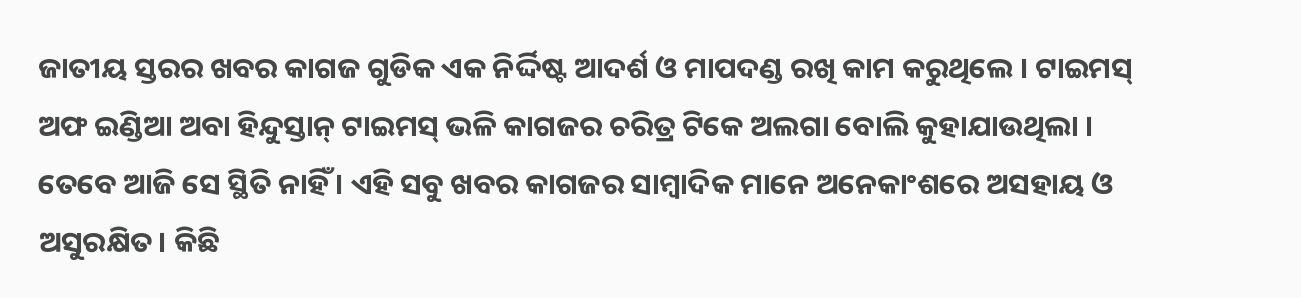ଜାତୀୟ ସ୍ତରର ଖବର କାଗଜ ଗୁଡିକ ଏକ ନିର୍ଦ୍ଦିଷ୍ଟ ଆଦର୍ଶ ଓ ମାପଦଣ୍ଡ ରଖି କାମ କରୁଥିଲେ । ଟାଇମସ୍ ଅଫ ଇଣ୍ଡିଆ ଅବା ହିନ୍ଦୁସ୍ତାନ୍ ଟାଇମସ୍ ଭଳି କାଗଜର ଚରିତ୍ର ଟିକେ ଅଲଗା ବୋଲି କୁହାଯାଉଥିଲା । ତେବେ ଆଜି ସେ ସ୍ଥିତି ନାହିଁ । ଏହି ସବୁ ଖବର କାଗଜର ସାମ୍ବାଦିକ ମାନେ ଅନେକାଂଶରେ ଅସହାୟ ଓ ଅସୁରକ୍ଷିତ। କିଛି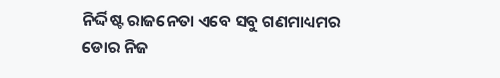ନିର୍ଦ୍ଦିଷ୍ଟ ରାଜନେତା ଏବେ ସବୁ ଗଣମାଧ୍ୟମର ଡୋର ନିଜ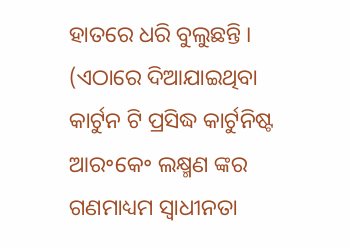ହାତରେ ଧରି ବୁଲୁଛନ୍ତି ।
(ଏଠାରେ ଦିଆଯାଇଥିବା କାର୍ଟୁନ ଟି ପ୍ରସିଦ୍ଧ କାର୍ଟୁନିଷ୍ଟ ଆର॰କେ॰ ଲକ୍ଷ୍ମଣ ଙ୍କର ଗଣମାଧ୍ୟମ ସ୍ଵାଧୀନତା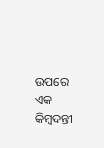ଉପରେ ଏକ କିମ୍ବଦନ୍ତୀ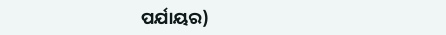ପର୍ଯାୟର)